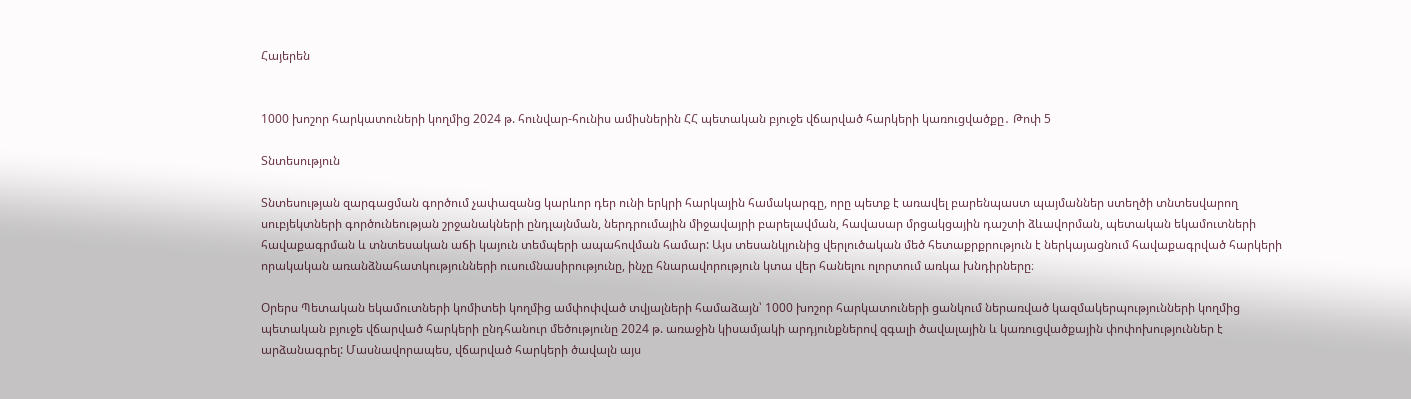Հայերեն


1000 խոշոր հարկատուների կողմից 2024 թ. հունվար-հունիս ամիսներին ՀՀ պետական բյուջե վճարված հարկերի կառուցվածքը․ Թոփ 5

Տնտեսություն

Տնտեսության զարգացման գործում չափազանց կարևոր դեր ունի երկրի հարկային համակարգը, որը պետք է առավել բարենպաստ պայմաններ ստեղծի տնտեսվարող սուբյեկտների գործունեության շրջանակների ընդլայնման, ներդրումային միջավայրի բարելավման, հավասար մրցակցային դաշտի ձևավորման, պետական եկամուտների հավաքագրման և տնտեսական աճի կայուն տեմպերի ապահովման համար: Այս տեսանկյունից վերլուծական մեծ հետաքրքրություն է ներկայացնում հավաքագրված հարկերի որակական առանձնահատկությունների ուսումնասիրությունը, ինչը հնարավորություն կտա վեր հանելու ոլորտում առկա խնդիրները։

Օրերս Պետական եկամուտների կոմիտեի կողմից ամփոփված տվյալների համաձայն՝ 1000 խոշոր հարկատուների ցանկում ներառված կազմակերպությունների կողմից պետական բյուջե վճարված հարկերի ընդհանուր մեծությունը 2024 թ. առաջին կիսամյակի արդյունքներով զգալի ծավալային և կառուցվածքային փոփոխություններ է արձանագրել: Մասնավորապես, վճարված հարկերի ծավալն այս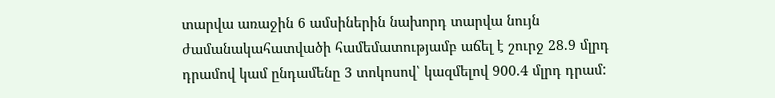տարվա առաջին 6 ամսիներին նախորդ տարվա նույն ժամանակահատվածի համեմատությամբ աճել է շուրջ 28.9 մլրդ դրամով կամ ընդամենը 3 տոկոսով՝ կազմելով 900.4 մլրդ դրամ: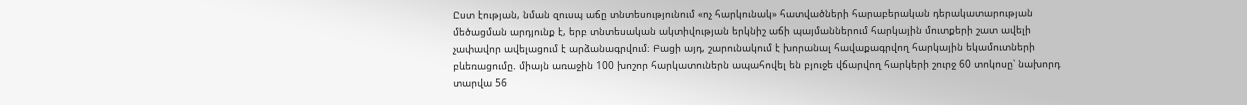Ըստ էության, նման զուսպ աճը տնտեսությունում «ոչ հարկունակ» հատվածների հարաբերական դերակատարության մեծացման արդյունք է, երբ տնտեսական ակտիվության երկնիշ աճի պայմաններում հարկային մուտքերի շատ ավելի չափավոր ավելացում է արձանագրվում։ Բացի այդ, շարունակում է խորանալ հավաքագրվող հարկային եկամուտների բևեռացումը. միայն առաջին 100 խոշոր հարկատուներն ապահովել են բյուջե վճարվող հարկերի շուրջ 60 տոկոսը՝ նախորդ տարվա 56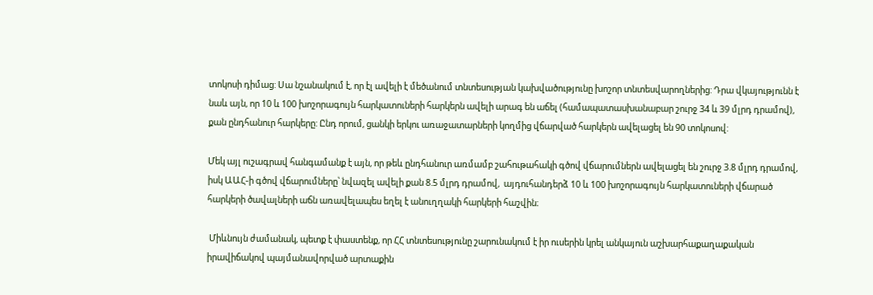տոկոսի դիմաց: Սա նշանակում է, որ էլ ավելի է մեծանում տնտեսության կախվածությունը խոշոր տնտեսվարողներից: Դրա վկայությունն է նաև այն, որ 10 և 100 խոշորագույն հարկատուների հարկերն ավելի արագ են աճել (համապատասխանաբար շուրջ 34 և 39 մլրդ դրամով), քան ընդհանուր հարկերը: Ընդ որում, ցանկի երկու առաջատարների կողմից վճարված հարկերն ավելացել են 90 տոկոսով:

Մեկ այլ ուշագրավ հանգամանք է այն, որ թեև ընդհանուր առմամբ շահութահակի գծով վճարումներն ավելացել են շուրջ 3.8 մլրդ դրամով, իսկ ԱԱՀ-ի գծով վճարումները՝ նվազել ավելի քան 8.5 մլրդ դրամով,  այդուհանդերձ 10 և 100 խոշորագույն հարկատուների վճարած հարկերի ծավալների աճն առավելապես եղել է անուղղակի հարկերի հաշվին։

 Միևնույն ժամանակ, պետք է փաստենք, որ ՀՀ տնտեսությունը շարունակում է իր ուսերին կրել անկայուն աշխարհաքաղաքական իրավիճակով պայմանավորված արտաքին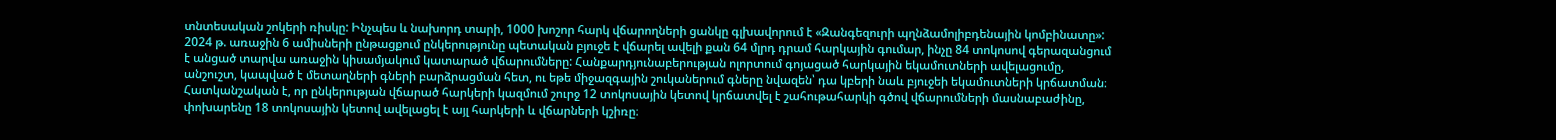տնտեսական շոկերի ռիսկը: Ինչպես և նախորդ տարի, 1000 խոշոր հարկ վճարողների ցանկը գլխավորում է «Զանգեզուրի պղնձամոլիբդենային կոմբինատը»: 2024 թ. առաջին 6 ամիսների ընթացքում ընկերությունը պետական բյուջե է վճարել ավելի քան 64 մլրդ դրամ հարկային գումար, ինչը 84 տոկոսով գերազանցում է անցած տարվա առաջին կիսամյակում կատարած վճարումները: Հանքարդյունաբերության ոլորտում գոյացած հարկային եկամուտների ավելացումը, անշուշտ, կապված է մետաղների գների բարձրացման հետ, ու եթե միջազգային շուկաներում գները նվազեն՝ դա կբերի նաև բյուջեի եկամուտների կրճատման։ Հատկանշական է, որ ընկերության վճարած հարկերի կազմում շուրջ 12 տոկոսային կետով կրճատվել է շահութահարկի գծով վճարումների մասնաբաժինը, փոխարենը 18 տոկոսային կետով ավելացել է այլ հարկերի և վճարների կշիռը։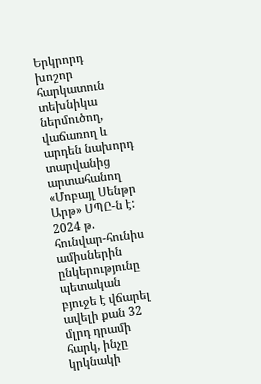Երկրորդ խոշոր հարկատուն տեխնիկա ներմուծող, վաճառող և արդեն նախորդ տարվանից արտահանող «Մոբայլ Սենթր Արթ» ՍՊԸ-ն է: 2024 թ. հունվար-հունիս ամիսներին ընկերությունը պետական բյուջե է վճարել ավելի քան 32 մլրդ դրամի հարկ, ինչը կրկնակի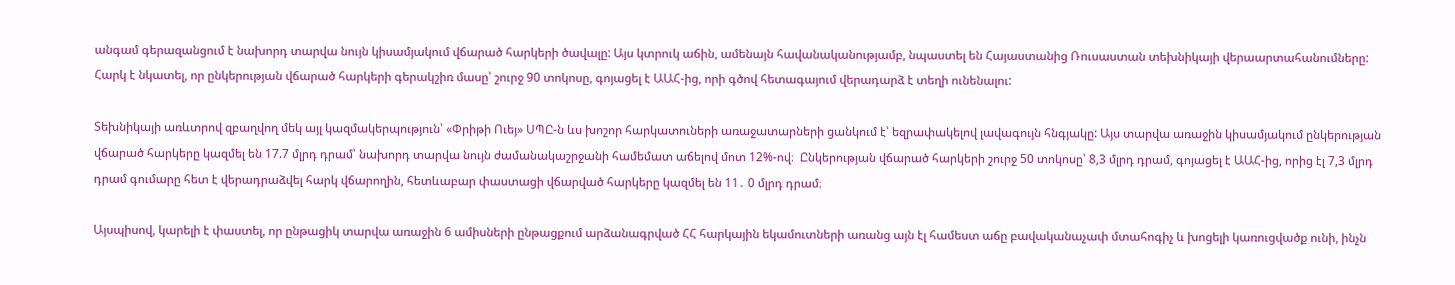անգամ գերազանցում է նախորդ տարվա նույն կիսամյակում վճարած հարկերի ծավալը: Այս կտրուկ աճին, ամենայն հավանականությամբ, նպաստել են Հայաստանից Ռուսաստան տեխնիկայի վերաարտահանումները: Հարկ է նկատել, որ ընկերության վճարած հարկերի գերակշիռ մասը՝ շուրջ 90 տոկոսը, գոյացել է ԱԱՀ-ից, որի գծով հետագայում վերադարձ է տեղի ունենալու:

Տեխնիկայի առևտրով զբաղվող մեկ այլ կազմակերպություն՝ «Փրիթի Ուեյ» ՍՊԸ-ն ևս խոշոր հարկատուների առաջատարների ցանկում է՝ եզրափակելով լավագույն հնգյակը: Այս տարվա առաջին կիսամյակում ընկերության վճարած հարկերը կազմել են 17.7 մլրդ դրամ՝ նախորդ տարվա նույն ժամանակաշրջանի համեմատ աճելով մոտ 12%-ով։  Ընկերության վճարած հարկերի շուրջ 50 տոկոսը՝ 8,3 մլրդ դրամ, գոյացել է ԱԱՀ-ից, որից էլ 7,3 մլրդ դրամ գումարը հետ է վերադրաձվել հարկ վճարողին, հետևաբար փաստացի վճարված հարկերը կազմել են 11․ 0 մլրդ դրամ։

Այսպիսով, կարելի է փաստել, որ ընթացիկ տարվա առաջին 6 ամիսների ընթացքում արձանագրված ՀՀ հարկային եկամուտների առանց այն էլ համեստ աճը բավականաչափ մտահոգիչ և խոցելի կառուցվածք ունի, ինչն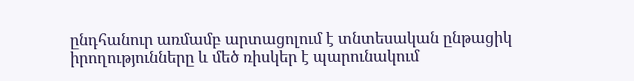ընդհանուր առմամբ արտացոլում է տնտեսական ընթացիկ իրողությունները և մեծ ռիսկեր է պարունակում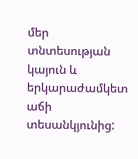մեր տնտեսության կայուն և երկարաժամկետ աճի տեսանկյունից: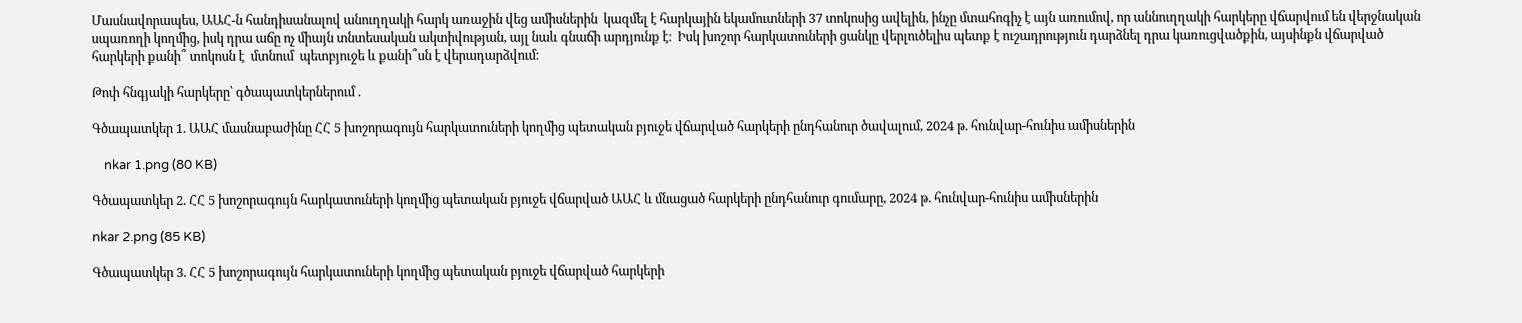Մասնավորապես, ԱԱՀ-ն հանդիսանալով անուղղակի հարկ առաջին վեց ամիսներին  կազմել է հարկային եկամուտների 37 տոկոսից ավելին, ինչը մտահոգիչ է այն առումով, որ աննուղղակի հարկերը վճարվում են վերջնական սպառողի կողմից, իսկ դրա աճը ոչ միայն տնտեսական ակտիվության, այլ նաև գնաճի արդյունք է։  Իսկ խոշոր հարկատուների ցանկը վերլուծելիս պետք է ուշադրություն դարձնել դրա կառուցվածքին, այսինքն վճարված հարկերի քանի՞ տոկոսն է  մտնում  պետբյուջե և քանի՞սն է վերադարձվում։

Թոփ հնգյակի հարկերը՝ գծապատկերներում .

Գծապատկեր 1. ԱԱՀ մասնաբաժինը ՀՀ 5 խոշորագույն հարկատուների կողմից պետական բյուջե վճարված հարկերի ընդհանուր ծավալում, 2024 թ. հունվար-հունիս ամիսներին

    nkar 1.png (80 KB)

Գծապատկեր 2. ՀՀ 5 խոշորագույն հարկատուների կողմից պետական բյուջե վճարված ԱԱՀ և մնացած հարկերի ընդհանուր գումարը, 2024 թ. հունվար-հունիս ամիսներին

nkar 2.png (85 KB)

Գծապատկեր 3. ՀՀ 5 խոշորագույն հարկատուների կողմից պետական բյուջե վճարված հարկերի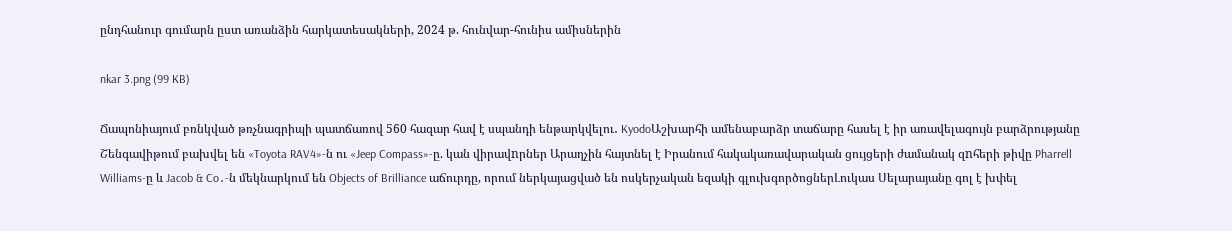ընդհանուր գումարն ըստ առանձին հարկատեսակների, 2024 թ. հունվար-հունիս ամիսներին

nkar 3.png (99 KB)

Ճապոնիայում բռնկված թռչնագրիպի պատճառով 560 հազար հավ է սպանդի ենթարկվելու․ KyodoԱշխարհի ամենաբարձր տաճարը հասել է իր առավելագույն բարձրությանը Շենգավիթում բախվել են «Toyota RAV4»-ն ու «Jeep Compass»-ը. կան վիրավnրներ Արաղչին հայտնել է Իրանում հակակառավարական ցույցերի ժամանակ զnհերի թիվը Pharrell Williams-ը և Jacob & Co․-ն մեկնարկում են Objects of Brilliance աճուրդը, որում ներկայացված են ոսկերչական եզակի գլուխգործոցներԼուկաս Սելարայանը գոլ է խփել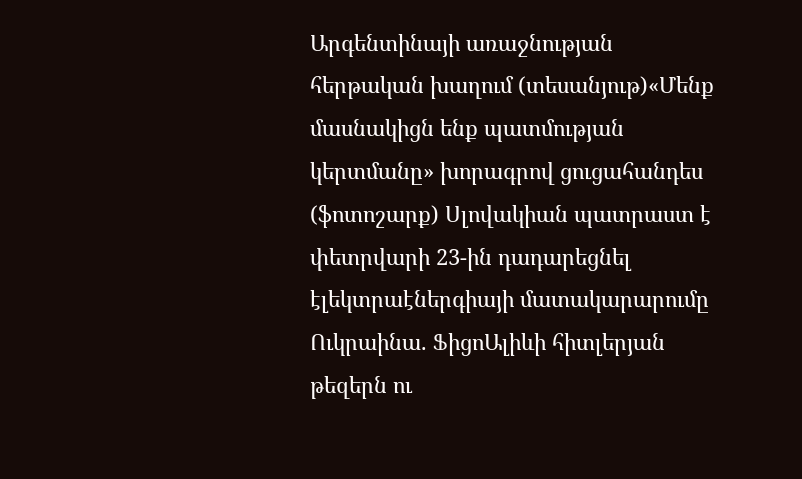Արգենտինայի առաջնության հերթական խաղում (տեսանյութ)«Մենք մասնակիցն ենք պատմության կերտմանը» խորագրով ցուցահանդես (ֆոտոշարք) Սլովակիան պատրաստ է փետրվարի 23-ին դադարեցնել էլեկտրաէներգիայի մատակարարումը Ուկրաինա. ՖիցոԱլիևի հիտլերյան թեզերն ու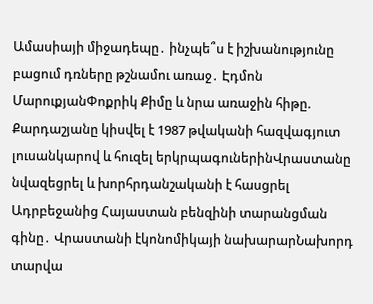Ամասիայի միջադեպը․ ինչպե՞ս է իշխանությունը բացում դռները թշնամու առաջ․ Էդմոն ՄարուքյանՓոքրիկ Քիմը և նրա առաջին հիթը. Քարդաշյանը կիսվել է 1987 թվականի հազվագյուտ լուսանկարով և հուզել երկրպագուներինՎրաստանը նվազեցրել և խորհրդանշականի է հասցրել Ադրբեջանից Հայաստան բենզինի տարանցման գինը․ Վրաստանի էկոնոմիկայի նախարարՆախորդ տարվա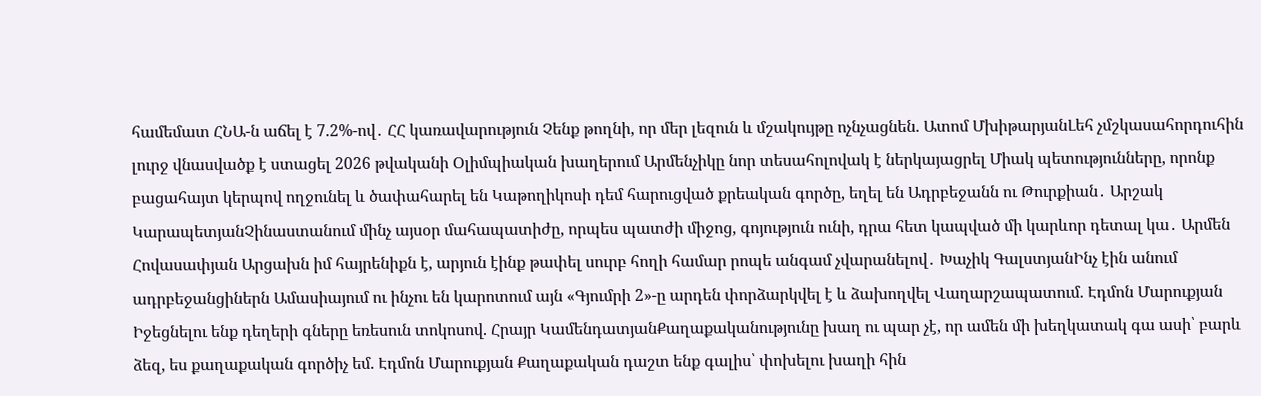համեմատ ՀՆԱ-ն աճել է 7.2%-ով․ ՀՀ կառավարություն Չենք թողնի, որ մեր լեզուն և մշակույթը ոչնչացնեն. Ատոմ ՄխիթարյանԼեհ չմշկասահորդուհին լուրջ վնասվածք է ստացել 2026 թվականի Օլիմպիական խաղերում Արմենչիկը նոր տեսահոլովակ է ներկայացրել Միակ պետությունները, որոնք բացահայտ կերպով ողջունել և ծափահարել են Կաթողիկոսի դեմ հարուցված քրեական գործը, եղել են Ադրբեջանն ու Թուրքիան․ Արշակ ԿարապետյանՉինաստանում մինչ այսօր մահապատիժը, որպես պատժի միջոց, գոյություն ունի, դրա հետ կապված մի կարևոր դետալ կա․ Արմեն Հովասափյան Արցախն իմ հայրենիքն է, արյուն էինք թափել սուրբ հողի համար րոպե անգամ չվարանելով․ Խաչիկ ԳալստյանԻնչ էին անում ադրբեջանցիներն Ամասիայում ու ինչու են կարոտում այն «Գյումրի 2»-ը արդեն փորձարկվել է և ձախողվել Վաղարշապատում. Էդմոն Մարուքյան Իջեցնելու ենք դեղերի գները եռեսուն տոկոսով. Հրայր ԿամենդատյանՔաղաքականությունը խաղ ու պար չէ, որ ամեն մի խեղկատակ գա ասի՝ բարև ձեզ, ես քաղաքական գործիչ եմ. Էդմոն Մարուքյան Քաղաքական դաշտ ենք գալիս՝ փոխելու խաղի հին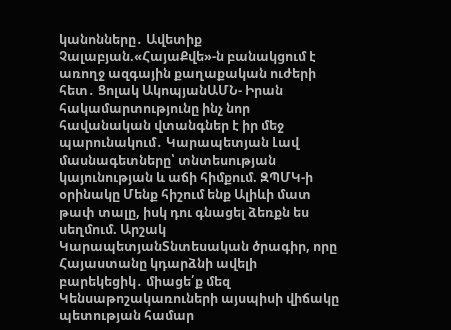կանոնները․ Ավետիք Չալաբյան.«ՀայաՔվե»-ն բանակցում է առողջ ազգային քաղաքական ուժերի հետ․ Ցոլակ ԱկոպյանԱՄՆ- Իրան հակամարտությունը ինչ նոր հավանական վտանգներ է իր մեջ պարունակում․ Կարապետյան Լավ մասնագետները՝ տնտեսության կայունության և աճի հիմքում. ԶՊՄԿ-ի օրինակը Մենք հիշում ենք Ալիևի մատ թափ տալը, իսկ դու գնացել ձեռքն ես սեղմում. Արշակ ԿարապետյանՏնտեսական ծրագիր, որը Հայաստանը կդարձնի ավելի բարեկեցիկ․ միացե՛ք մեզ Կենսաթոշակառուների այսպիսի վիճակը պետության համար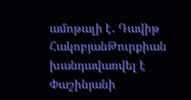ամոթալի է․ Դավիթ ՀակոբյանԹուրքիան խանդավառվել է Փաշինյանի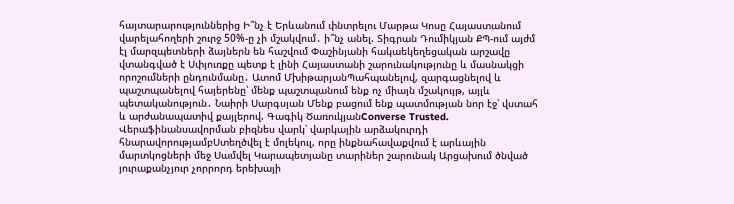հայտարարություններից Ի՞նչ է Երևանում փնտրելու Մարթա Կոսը Հայաստանում վարելահողերի շուրջ 50%-ը չի մշակվում․ ի՞նչ անել. Տիգրան Դումիկյան ՔՊ-ում այժմ էլ մարզպետների ձայներն են հաշվում Փաշինյանի հակաեկեղեցական արշավը վտանգված է Սփյուռքը պետք է լինի Հայաստանի շարունակությունը և մասնակցի որոշումների ընդունմանը․ Ատոմ ՄխիթարյանՊահպանելով, զարգացնելով և պաշտպանելով հայերենը՝ մենք պաշտպանում ենք ոչ միայն մշակույթ, այլև պետականություն․ Նաիրի Սարգսյան Մենք բացում ենք պատմության նոր էջ՝ վստահ և արժանապատիվ քայլերով. Գագիկ ԾառուկյանConverse Trusted. Վերաֆինանսավորման բիզնես վարկ՝ վարկային արձակուրդի հնարավորությամբՍտեղծվել է մոլեկուլ, որը ինքնահավաքվում է արևային մարտկոցների մեջ Սամվել Կարապետյանը տարիներ շարունակ Արցախում ծնված յուրաքանչյուր չորրորդ երեխայի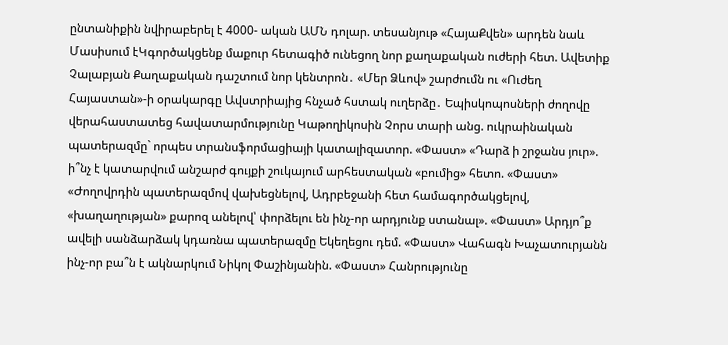ընտանիքին նվիրաբերել է 4000- ական ԱՄՆ դոլար. տեսանյութ «ՀայաՔվեն» արդեն նաև Մասիսում էԿգործակցենք մաքուր հետագիծ ունեցող նոր քաղաքական ուժերի հետ. Ավետիք Չալաբյան Քաղաքական դաշտում նոր կենտրոն․ «Մեր Ձևով» շարժումն ու «Ուժեղ Հայաստան»-ի օրակարգը Ավստրիայից հնչած հստակ ուղերձը․ Եպիսկոպոսների ժողովը վերահաստատեց հավատարմությունը Կաթողիկոսին Չորս տարի անց. ուկրաինական պատերազմը` որպես տրանսֆորմացիայի կատալիզատոր. «Փաստ» «Դարձ ի շրջանս յուր». ի՞նչ է կատարվում անշարժ գույքի շուկայում արհեստական «բումից» հետո. «Փաստ» «Ժողովրդին պատերազմով վախեցնելով, Ադրբեջանի հետ համագործակցելով, «խաղաղության» քարոզ անելով՝ փորձելու են ինչ-որ արդյունք ստանալ». «Փաստ» Արդյո՞ք ավելի սանձարձակ կդառնա պատերազմը Եկեղեցու դեմ. «Փաստ» Վահագն Խաչատուրյանն ինչ-որ բա՞ն է ակնարկում Նիկոլ Փաշինյանին. «Փաստ» Հանրությունը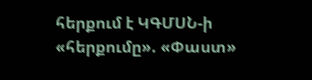հերքում է ԿԳՄՍՆ-ի «հերքումը». «Փաստ»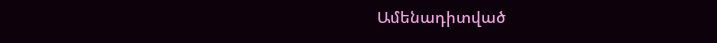Ամենադիտված